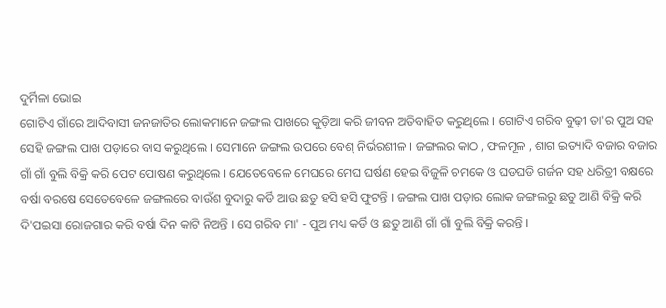ଦୁର୍ମିଳା ଭୋଇ
ଗୋଟିଏ ଗାଁରେ ଆଦିବାସୀ ଜନଜାତିର ଲୋକମାନେ ଜଙ୍ଗଲ ପାଖରେ କୁଡ଼ିଆ କରି ଜୀବନ ଅତିବାହିତ କରୁଥିଲେ । ଗୋଟିଏ ଗରିବ ବୁଢ଼ୀ ତା'ର ପୁଅ ସହ ସେହି ଜଙ୍ଗଲ ପାଖ ପଡ଼ାରେ ବାସ କରୁଥିଲେ । ସେମାନେ ଜଙ୍ଗଲ ଉପରେ ବେଶ୍ ନିର୍ଭରଶୀଳ । ଜଙ୍ଗଲର କାଠ , ଫଳମୂଳ , ଶାଗ ଇତ୍ୟାଦି ବଜାର ବଜାର ଗାଁ ଗାଁ ବୁଲି ବିକ୍ରି କରି ପେଟ ପୋଷଣ କରୁଥିଲେ । ଯେତେବେଳେ ମେଘରେ ମେଘ ଘର୍ଷଣ ହେଇ ବିଜୁଳି ଚମକେ ଓ ଘଡଘଡି ଗର୍ଜନ ସହ ଧରିତ୍ରୀ ବକ୍ଷରେ ବର୍ଷା ବରଷେ ସେତେବେଳେ ଜଙ୍ଗଲରେ ବାଉଁଶ ବୁଦାରୁ କର୍ଡି ଆଉ ଛତୁ ହସି ହସି ଫୁଟନ୍ତି । ଜଙ୍ଗଲ ପାଖ ପଡ଼ାର ଲୋକ ଜଙ୍ଗଲରୁ ଛତୁ ଆଣି ବିକ୍ରି କରି ଦି'ପଇସା ରୋଜଗାର କରି ବର୍ଷା ଦିନ କାଟି ନିଅନ୍ତି । ସେ ଗରିବ ମା' - ପୁଅ ମଧ୍ୟ କର୍ଡି ଓ ଛତୁ ଆଣି ଗାଁ ଗାଁ ବୁଲି ବିକ୍ରି କରନ୍ତି ।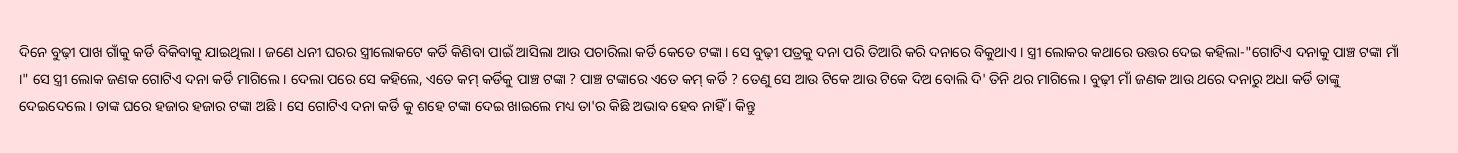ଦିନେ ବୁଢ଼ୀ ପାଖ ଗାଁକୁ କର୍ଡି ବିକିବାକୁ ଯାଇଥିଲା । ଜଣେ ଧନୀ ଘରର ସ୍ତ୍ରୀଲୋକଟେ କର୍ଡି କିଣିବା ପାଇଁ ଆସିଲା ଆଉ ପଚାରିଲା କର୍ଡି କେତେ ଟଙ୍କା । ସେ ବୁଢ଼ୀ ପତ୍ରକୁ ଦନା ପରି ତିଆରି କରି ଦନାରେ ବିକୁଥାଏ । ସ୍ତ୍ରୀ ଲୋକର କଥାରେ ଉତ୍ତର ଦେଇ କହିଲା-"ଗୋଟିଏ ଦନାକୁ ପାଞ୍ଚ ଟଙ୍କା ମାଁ ।" ସେ ସ୍ତ୍ରୀ ଲୋକ ଜଣକ ଗୋଟିଏ ଦନା କର୍ଡି ମାଗିଲେ । ଦେଲା ପରେ ସେ କହିଲେ, ଏତେ କମ୍ କର୍ଡିକୁ ପାଞ୍ଚ ଟଙ୍କା ? ପାଞ୍ଚ ଟଙ୍କାରେ ଏତେ କମ୍ କର୍ଡି ? ତେଣୁ ସେ ଆଉ ଟିକେ ଆଉ ଟିକେ ଦିଅ ବୋଲି ଦି' ତିନି ଥର ମାଗିଲେ । ବୁଢ଼ୀ ମାଁ ଜଣକ ଆଉ ଥରେ ଦନାରୁ ଅଧା କର୍ଡି ତାଙ୍କୁ ଦେଇଦେଲେ । ତାଙ୍କ ଘରେ ହଜାର ହଜାର ଟଙ୍କା ଅଛି । ସେ ଗୋଟିଏ ଦନା କର୍ଡି କୁ ଶହେ ଟଙ୍କା ଦେଇ ଖାଇଲେ ମଧ୍ୟ ତା'ର କିଛି ଅଭାବ ହେବ ନାହିଁ । କିନ୍ତୁ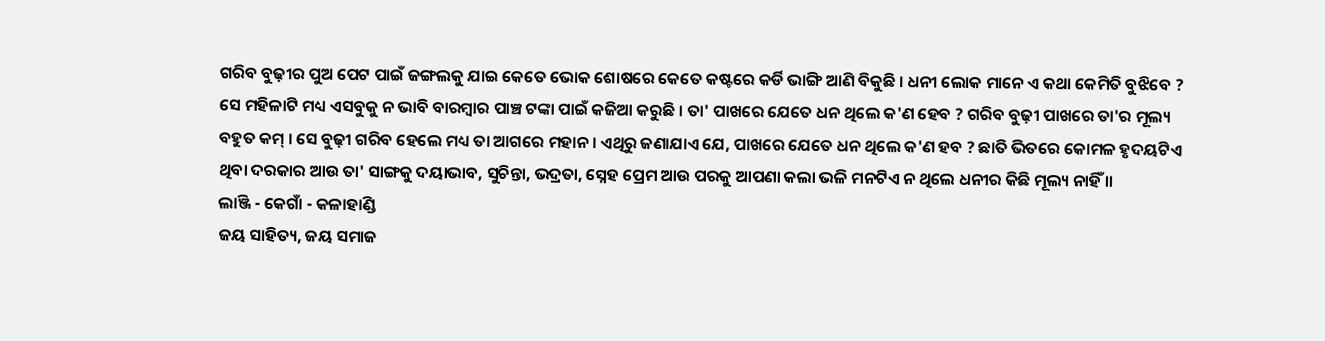ଗରିବ ବୁଢ଼ୀର ପୁଅ ପେଟ ପାଇଁ ଜଙ୍ଗଲକୁ ଯାଇ କେତେ ଭୋକ ଶୋଷରେ କେତେ କଷ୍ଟରେ କର୍ଡି ଭାଙ୍ଗି ଆଣି ବିକୁଛି । ଧନୀ ଲୋକ ମାନେ ଏ କଥା କେମିତି ବୁଝିବେ ? ସେ ମହିଳାଟି ମଧ୍ୟ ଏସବୁକୁ ନ ଭାବି ବାରମ୍ବାର ପାଞ୍ଚ ଟଙ୍କା ପାଇଁ କଜିଆ କରୁଛି । ତା' ପାଖରେ ଯେତେ ଧନ ଥିଲେ କ'ଣ ହେବ ? ଗରିବ ବୁଢ଼ୀ ପାଖରେ ତା'ର ମୂଲ୍ୟ ବହୁତ କମ୍ । ସେ ବୁଢ଼ୀ ଗରିବ ହେଲେ ମଧ୍ୟ ତା ଆଗରେ ମହାନ । ଏଥିରୁ ଜଣାଯାଏ ଯେ, ପାଖରେ ଯେତେ ଧନ ଥିଲେ କ'ଣ ହବ ? ଛାତି ଭିତରେ କୋମଳ ହୃଦୟଟିଏ ଥିବା ଦରକାର ଆଉ ତା' ସାଙ୍ଗକୁ ଦୟାଭାବ, ସୁଚିନ୍ତା, ଭଦ୍ରତା, ସ୍ନେହ ପ୍ରେମ ଆଉ ପରକୁ ଆପଣା କଲା ଭଳି ମନଟିଏ ନ ଥିଲେ ଧନୀର କିଛି ମୂଲ୍ୟ ନାହିଁ ।।
ଲାଞ୍ଜି - କେଗାଁ - କଳାହାଣ୍ଡି
ଜୟ ସାହିତ୍ୟ, ଜୟ ସମାଜ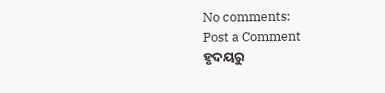No comments:
Post a Comment
ହୃଦୟରୁ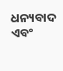ଧନ୍ୟବାଦ ଏବଂ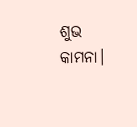ଶୁଭ କାମନା।